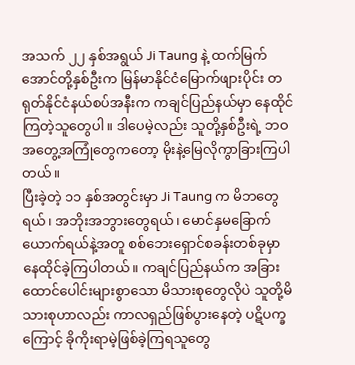အသက် ၂၂ နှစ်အရွယ် Ji Taung နဲ့ ထက်မြက်အောင်တို့နှစ်ဦးက မြန်မာနိုင်ငံမြောက်ဖျားပိုင်း တရုတ်နိုင်ငံနယ်စပ်အနီးက ကချင်ပြည်နယ်မှာ နေထိုင်ကြတဲ့သူတွေပါ။ ဒါပေမဲ့လည်း သူတို့နှစ်ဦးရဲ့ ဘဝအတွေ့အကြုံတွေကတော့ မိုးနဲ့မြေလိုကွာခြားကြပါတယ်။
ပြီးခဲ့တဲ့ ၁၁ နှစ်အတွင်းမှာ Ji Taung က မိဘတွေရယ်၊ အဘိုးအဘွားတွေရယ်၊ မောင်နှမခြောက်ယောက်ရယ်နဲ့အတူ စစ်ဘေးရှောင်စခန်းတစ်ခုမှာ နေထိုင်ခဲ့ကြပါတယ်။ ကချင်ပြည်နယ်က အခြားထောင်ပေါင်းများစွာသော မိသားစုတွေလိုပဲ သူတို့မိသားစုဟာလည်း ကာလရှည်ဖြစ်ပွားနေတဲ့ ပဋိပက္ခကြောင့် ခိုကိုးရာမဲ့ဖြစ်ခဲ့ကြရသူတွေ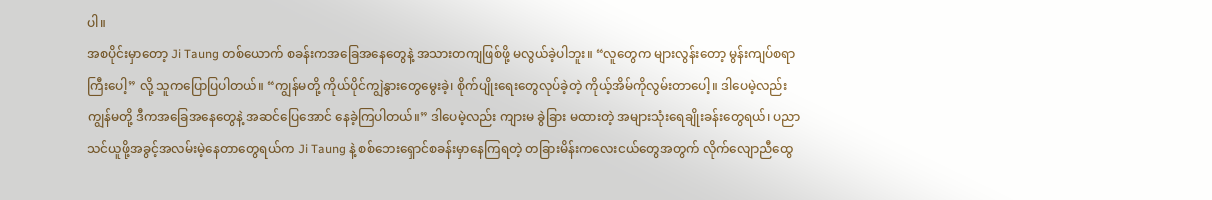ပါ။
အစပိုင်းမှာတော့ Ji Taung တစ်ယောက် စခန်းကအခြေအနေတွေနဲ့ အသားတကျဖြစ်ဖို့ မလွယ်ခဲ့ပါဘူး။ “လူတွေက များလွန်းတော့ မွန်းကျပ်စရာကြီးပေါ့” လို့ သူကပြောပြပါတယ်။ “ကျွန်မတို့ ကိုယ်ပိုင်ကျွဲနွားတွေမွေးခဲ့၊ စိုက်ပျိုးရေးတွေလုပ်ခဲ့တဲ့ ကိုယ့်အိမ်ကိုလွမ်းတာပေါ့။ ဒါပေမဲ့လည်း ကျွန်မတို့ ဒီကအခြေအနေတွေနဲ့ အဆင်ပြေအောင် နေခဲ့ကြပါတယ်။” ဒါပေမဲ့လည်း ကျားမ ခွဲခြား မထားတဲ့ အများသုံးရေချိုးခန်းတွေရယ်၊ ပညာသင်ယူဖို့အခွင့်အလမ်းမဲ့နေတာတွေရယ်က Ji Taung နဲ့ စစ်ဘေးရှောင်စခန်းမှာနေကြရတဲ့ တခြားမိန်းကလေးငယ်တွေအတွက် လိုက်လျောညီထွေ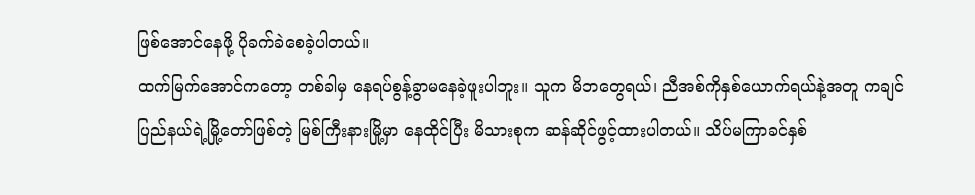ဖြစ်အောင်နေဖို့ ပိုခက်ခဲစေခဲ့ပါတယ်။
ထက်မြက်အောင်ကတော့ တစ်ခါမှ နေရပ်စွန့်ခွာမနေခဲ့ဖူးပါဘူး။ သူက မိဘတွေရယ်၊ ညီအစ်ကိုနှစ်ယောက်ရယ်နဲ့အတူ ကချင်ပြည်နယ်ရဲ့မြို့တော်ဖြစ်တဲ့ မြစ်ကြီးနားမြို့မှာ နေထိုင်ပြီး မိသားစုက ဆန်ဆိုင်ဖွင့်ထားပါတယ်။ သိပ်မကြာခင်နှစ်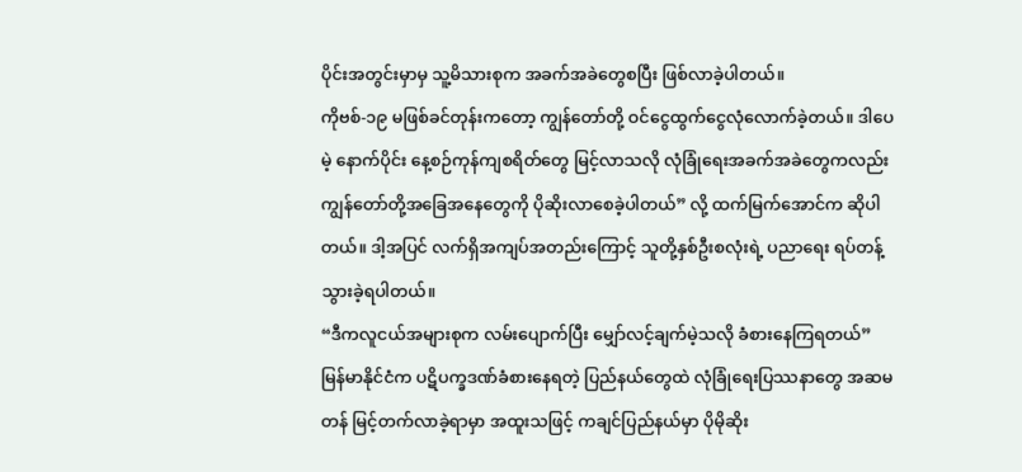ပိုင်းအတွင်းမှာမှ သူ့မိသားစုက အခက်အခဲတွေစပြီး ဖြစ်လာခဲ့ပါတယ်။
ကိုဗစ်-၁၉ မဖြစ်ခင်တုန်းကတော့ ကျွန်တော်တို့ ဝင်ငွေထွက်ငွေလုံလောက်ခဲ့တယ်။ ဒါပေမဲ့ နောက်ပိုင်း နေ့စဉ်ကုန်ကျစရိတ်တွေ မြင့်လာသလို လုံခြုံရေးအခက်အခဲတွေကလည်း ကျွန်တော်တို့အခြေအနေတွေကို ပိုဆိုးလာစေခဲ့ပါတယ်” လို့ ထက်မြက်အောင်က ဆိုပါတယ်။ ဒါ့အပြင် လက်ရှိအကျပ်အတည်းကြောင့် သူတို့နှစ်ဦးစလုံးရဲ့ ပညာရေး ရပ်တန့်သွားခဲ့ရပါတယ်။
“ဒီကလူငယ်အများစုက လမ်းပျောက်ပြီး မျှော်လင့်ချက်မဲ့သလို ခံစားနေကြရတယ်”
မြန်မာနိုင်ငံက ပဋိပက္ခဒဏ်ခံစားနေရတဲ့ ပြည်နယ်တွေထဲ လုံခြုံရေးပြဿနာတွေ အဆမတန် မြင့်တက်လာခဲ့ရာမှာ အထူးသဖြင့် ကချင်ပြည်နယ်မှာ ပိုမိုဆိုး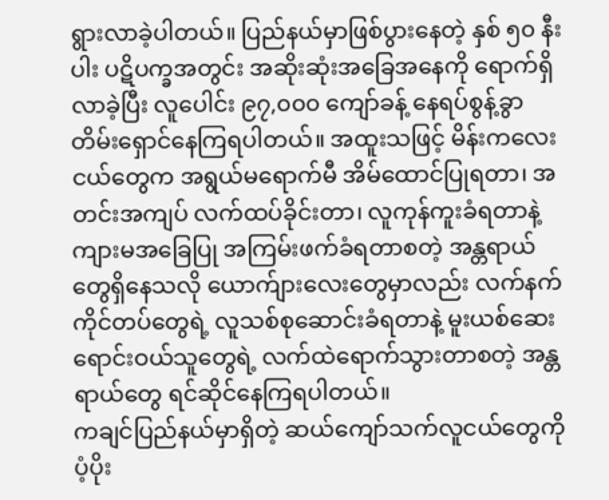ရွားလာခဲ့ပါတယ်။ ပြည်နယ်မှာဖြစ်ပွားနေတဲ့ နှစ် ၅၀ နီးပါး ပဋိပက္ခအတွင်း အဆိုးဆုံးအခြေအနေကို ရောက်ရှိလာခဲ့ပြီး လူပေါင်း ၉၇,၀၀၀ ကျော်ခန့် နေရပ်စွန့်ခွာ တိမ်းရှောင်နေကြရပါတယ်။ အထူးသဖြင့် မိန်းကလေးငယ်တွေက အရွယ်မရောက်မီ အိမ်ထောင်ပြုရတာ၊ အတင်းအကျပ် လက်ထပ်ခိုင်းတာ၊ လူကုန်ကူးခံရတာနဲ့ ကျားမအခြေပြု အကြမ်းဖက်ခံရတာစတဲ့ အန္တရာယ်တွေရှိနေသလို ယောက်ျားလေးတွေမှာလည်း လက်နက်ကိုင်တပ်တွေရဲ့ လူသစ်စုဆောင်းခံရတာနဲ့ မူးယစ်ဆေးရောင်းဝယ်သူတွေရဲ့ လက်ထဲရောက်သွားတာစတဲ့ အန္တရာယ်တွေ ရင်ဆိုင်နေကြရပါတယ်။
ကချင်ပြည်နယ်မှာရှိတဲ့ ဆယ်ကျော်သက်လူငယ်တွေကို ပံ့ပိုး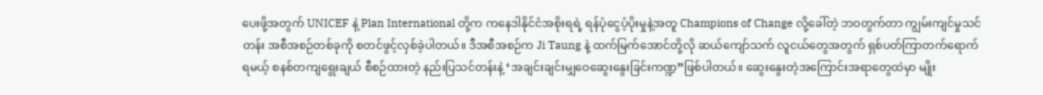ပေးဖို့အတွက် UNICEF နဲ့ Plan International တို့က ကနေဒါနိုင်ငံအစိုးရရဲ့ ရန်ပုံငွေပံ့ပိုးမှုနဲ့အတူ Champions of Change လို့ခေါ်တဲ့ ဘဝတွက်တာ ကျွမ်းကျင်မှုသင်တန်း အစီအစဉ်တစ်ခုကို စတင်ဖွင့်လှစ်ခဲ့ပါတယ်။ ဒီအစီအစဉ်က Ji Taung နဲ့ ထက်မြက်အောင်တို့လို ဆယ်ကျော်သက် လူငယ်တွေအတွက် ရှစ်ပတ်ကြာတက်ရောက်ရမယ့် စနစ်တကျရွေးချယ် စီစဉ်ထားတဲ့ နည်းပြသင်တန်းနဲ့ ‘အချင်းချင်းမျှဝေဆွေးနွေးခြင်းကဏ္ဍ”ဖြစ်ပါတယ်။ ဆွေးနွေးတဲ့အကြောင်းအရာတွေထဲမှာ မျိုး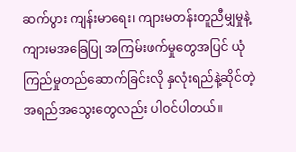ဆက်ပွား ကျန်းမာရေး၊ ကျားမတန်းတူညီမျှမှုနဲ့ ကျားမအခြေပြု အကြမ်းဖက်မှုတွေအပြင် ယုံကြည်မှုတည်ဆောက်ခြင်းလို နှလုံးရည်နဲ့ဆိုင်တဲ့ အရည်အသွေးတွေလည်း ပါဝင်ပါတယ်။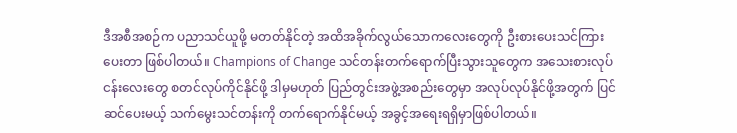ဒီအစီအစဉ်က ပညာသင်ယူဖို့ မတတ်နိုင်တဲ့ အထိအခိုက်လွယ်သောကလေးတွေကို ဦးစားပေးသင်ကြားပေးတာ ဖြစ်ပါတယ်။ Champions of Change သင်တန်းတက်ရောက်ပြီးသွားသူတွေက အသေးစားလုပ်ငန်းလေးတွေ စတင်လုပ်ကိုင်နိုင်ဖို့ ဒါမှမဟုတ် ပြည်တွင်းအဖွဲ့အစည်းတွေမှာ အလုပ်လုပ်နိုင်ဖို့အတွက် ပြင်ဆင်ပေးမယ့် သက်မွေးသင်တန်းကို တက်ရောက်နိုင်မယ့် အခွင့်အရေးရရှိမှာဖြစ်ပါတယ်။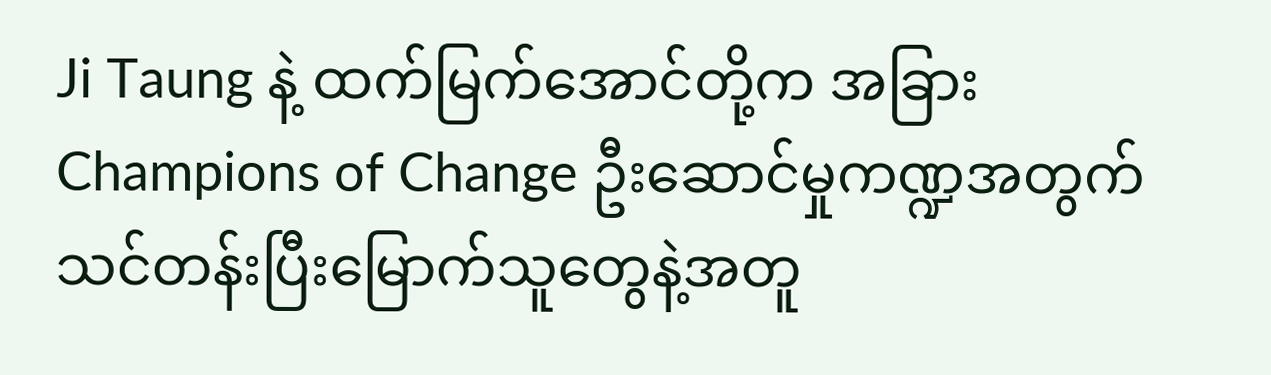Ji Taung နဲ့ ထက်မြက်အောင်တို့က အခြား Champions of Change ဦးဆောင်မှုကဏ္ဍအတွက် သင်တန်းပြီးမြောက်သူတွေနဲ့အတူ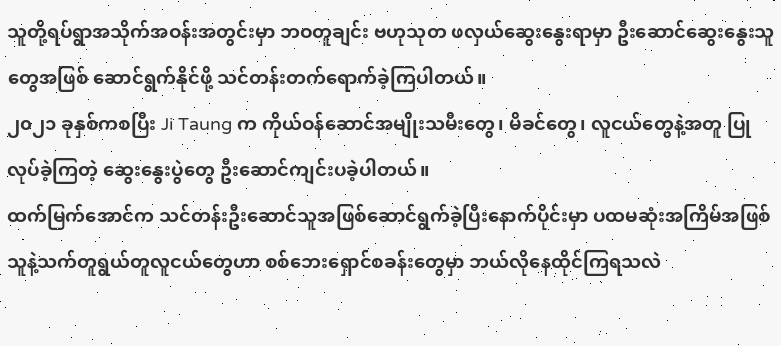သူတို့ရပ်ရွာအသိုက်အဝန်းအတွင်းမှာ ဘဝတူချင်း ဗဟုသုတ ဖလှယ်ဆွေးနွေးရာမှာ ဦးဆောင်ဆွေးနွေးသူတွေအဖြစ် ဆောင်ရွက်နိုင်ဖို့ သင်တန်းတက်ရောက်ခဲ့ကြပါတယ်။
၂၀၂၁ ခုနှစ်ကစပြီး Ji Taung က ကိုယ်ဝန်ဆောင်အမျိုးသမီးတွေ၊ မိခင်တွေ၊ လူငယ်တွေနဲ့အတူ ပြုလုပ်ခဲ့ကြတဲ့ ဆွေးနွေးပွဲတွေ ဦးဆောင်ကျင်းပခဲ့ပါတယ်။
ထက်မြက်အောင်က သင်တန်းဦးဆောင်သူအဖြစ်ဆောင်ရွက်ခဲ့ပြီးနောက်ပိုင်းမှာ ပထမဆုံးအကြိမ်အဖြစ် သူနဲ့သက်တူရွယ်တူလူငယ်တွေဟာ စစ်ဘေးရှောင်စခန်းတွေမှာ ဘယ်လိုနေထိုင်ကြရသလဲ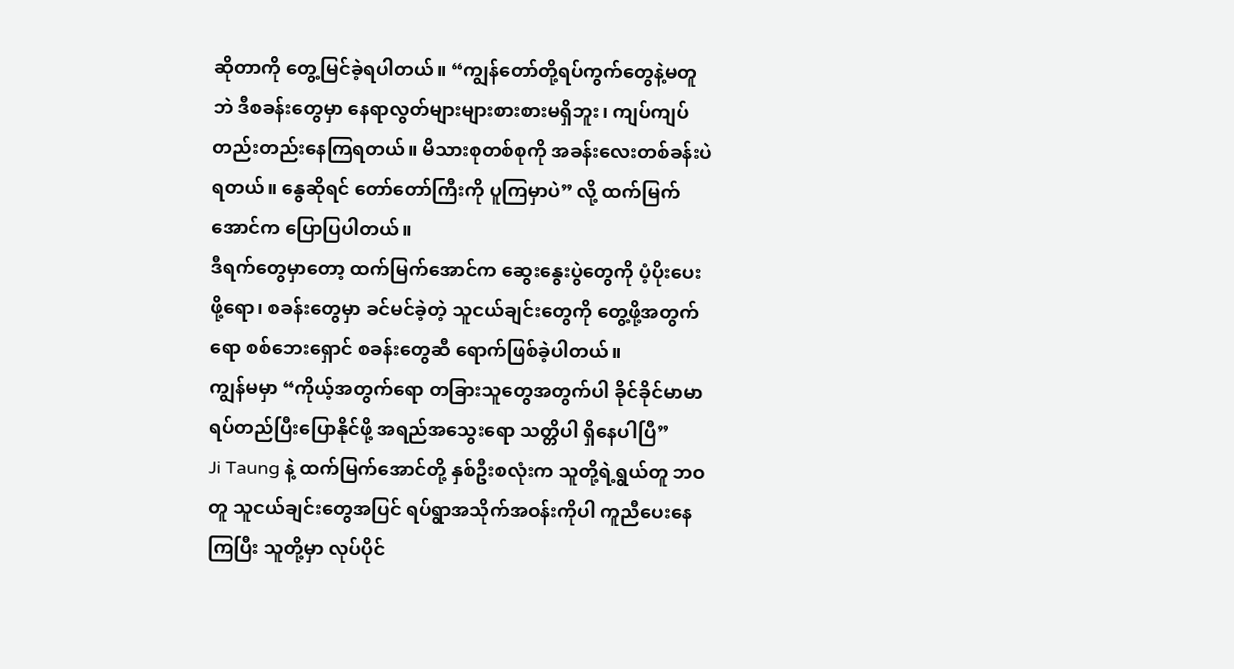ဆိုတာကို တွေ့မြင်ခဲ့ရပါတယ်။ “ကျွန်တော်တို့ရပ်ကွက်တွေနဲ့မတူဘဲ ဒီစခန်းတွေမှာ နေရာလွတ်များများစားစားမရှိဘူး၊ ကျပ်ကျပ်တည်းတည်းနေကြရတယ်။ မိသားစုတစ်စုကို အခန်းလေးတစ်ခန်းပဲရတယ်။ နွေဆိုရင် တော်တော်ကြီးကို ပူကြမှာပဲ” လို့ ထက်မြက်အောင်က ပြောပြပါတယ်။
ဒီရက်တွေမှာတော့ ထက်မြက်အောင်က ဆွေးနွေးပွဲတွေကို ပံ့ပိုးပေးဖို့ရော၊ စခန်းတွေမှာ ခင်မင်ခဲ့တဲ့ သူငယ်ချင်းတွေကို တွေ့ဖို့အတွက်ရော စစ်ဘေးရှောင် စခန်းတွေဆီ ရောက်ဖြစ်ခဲ့ပါတယ်။
ကျွန်မမှာ “ကိုယ့်အတွက်ရော တခြားသူတွေအတွက်ပါ ခိုင်ခိုင်မာမာရပ်တည်ပြီးပြောနိုင်ဖို့ အရည်အသွေးရော သတ္တိပါ ရှိနေပါပြီ”
Ji Taung နဲ့ ထက်မြက်အောင်တို့ နှစ်ဦးစလုံးက သူတို့ရဲ့ရွယ်တူ ဘဝတူ သူငယ်ချင်းတွေအပြင် ရပ်ရွာအသိုက်အဝန်းကိုပါ ကူညီပေးနေကြပြီး သူတို့မှာ လုပ်ပိုင်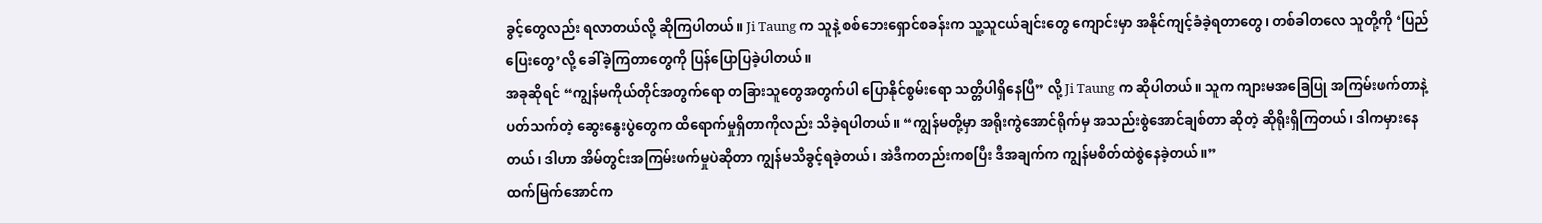ခွင့်တွေလည်း ရလာတယ်လို့ ဆိုကြပါတယ်။ Ji Taung က သူနဲ့ စစ်ဘေးရှောင်စခန်းက သူ့သူငယ်ချင်းတွေ ကျောင်းမှာ အနိုင်ကျင့်ခံခဲ့ရတာတွေ၊ တစ်ခါတလေ သူတို့ကို ‘ပြည်ပြေးတွေ’လို့ ခေါ်ခဲ့ကြတာတွေကို ပြန်ပြောပြခဲ့ပါတယ်။
အခုဆိုရင် “ကျွန်မကိုယ်တိုင်အတွက်ရော တခြားသူတွေအတွက်ပါ ပြောနိုင်စွမ်းရော သတ္တိပါရှိနေပြီ” လို့ Ji Taung က ဆိုပါတယ်။ သူက ကျားမအခြေပြု အကြမ်းဖက်တာနဲ့ပတ်သက်တဲ့ ဆွေးနွေးပွဲတွေက ထိရောက်မှုရှိတာကိုလည်း သိခဲ့ရပါတယ်။ “ကျွန်မတို့မှာ အရိုးကွဲအောင်ရိုက်မှ အသည်းစွဲအောင်ချစ်တာ ဆိုတဲ့ ဆိုရိုးရှိကြတယ်၊ ဒါကမှားနေတယ်၊ ဒါဟာ အိမ်တွင်းအကြမ်းဖက်မှုပဲဆိုတာ ကျွန်မသိခွင့်ရခဲ့တယ်၊ အဲဒီကတည်းကစပြီး ဒီအချက်က ကျွန်မစိတ်ထဲစွဲနေခဲ့တယ်။”
ထက်မြက်အောင်က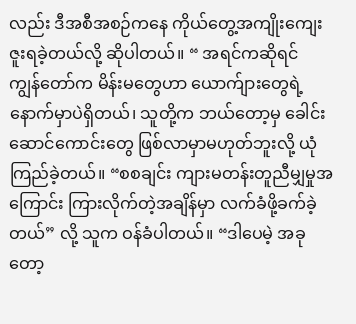လည်း ဒီအစီအစဉ်ကနေ ကိုယ်တွေ့အကျိုးကျေးဇူးရခဲ့တယ်လို့ ဆိုပါတယ်။ “ အရင်ကဆိုရင် ကျွန်တော်က မိန်းမတွေဟာ ယောက်ျားတွေရဲ့ နောက်မှာပဲရှိတယ်၊ သူတို့က ဘယ်တော့မှ ခေါင်းဆောင်ကောင်းတွေ ဖြစ်လာမှာမဟုတ်ဘူးလို့ ယုံကြည်ခဲ့တယ်။ “စစချင်း ကျားမတန်းတူညီမျှမှုအကြောင်း ကြားလိုက်တဲ့အချိန်မှာ လက်ခံဖို့ခက်ခဲ့တယ်” လို့ သူက ဝန်ခံပါတယ်။ “ဒါပေမဲ့ အခုတော့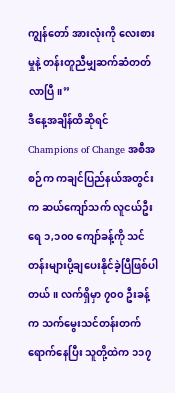ကျွန်တော် အားလုံးကို လေးစားမှုနဲ့ တန်းတူညီမျှဆက်ဆံတတ်လာပြီ။”
ဒီနေ့အချိန်ထိဆိုရင် Champions of Change အစီအစဉ်က ကချင်ပြည်နယ်အတွင်းက ဆယ်ကျော်သက် လူငယ်ဦးရေ ၁,၁၀၀ ကျော်ခန့်ကို သင်တန်းများပို့ချပေးနိုင်ခဲ့ပြီဖြစ်ပါတယ်။ လက်ရှိမှာ ၇၀၀ ဦးခန့်က သက်မွေးသင်တန်းတက်ရောက်နေပြီး သူတို့ထဲက ၁၁၇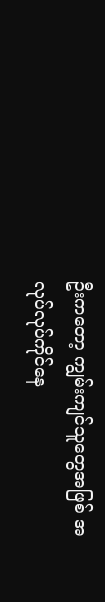ဦးကတော့ ကျွမ်းကျင်သူတွေအဖြစ် အလုပ်လုပ်ကိုင်နေ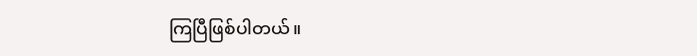ကြပြီဖြစ်ပါတယ်။